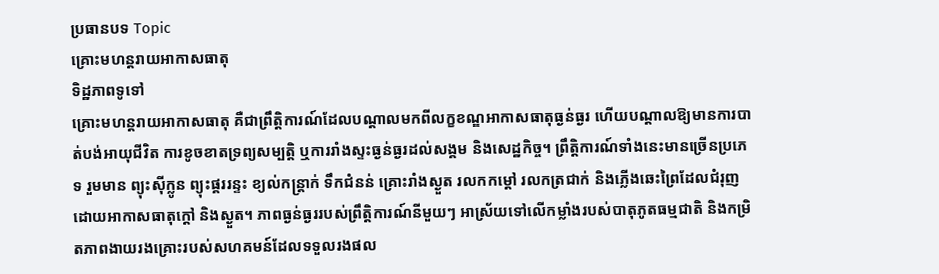ប្រធានបទ Topic
គ្រោះមហន្តរាយអាកាសធាតុ
ទិដ្ឋភាពទូទៅ
គ្រោះមហន្តរាយអាកាសធាតុ គឺជាព្រឹត្តិការណ៍ដែលបណ្តាលមកពីលក្ខខណ្ឌអាកាសធាតុធ្ងន់ធ្ងរ ហើយបណ្តាលឱ្យមានការបាត់បង់អាយុជីវិត ការខូចខាតទ្រព្យសម្បត្តិ ឬការរាំងស្ទះធ្ងន់ធ្ងរដល់សង្គម និងសេដ្ឋកិច្ច។ ព្រឹត្តិការណ៍ទាំងនេះមានច្រើនប្រភេទ រួមមាន ព្យុះស៊ីក្លូន ព្យុះផ្គររន្ទះ ខ្យល់កន្ត្រាក់ ទឹកជំនន់ គ្រោះរាំងស្ងួត រលកកម្តៅ រលកត្រជាក់ និងភ្លើងឆេះព្រៃដែលជំរុញដោយអាកាសធាតុក្តៅ និងស្ងួត។ ភាពធ្ងន់ធ្ងររបស់ព្រឹត្តិការណ៍នីមួយៗ អាស្រ័យទៅលើកម្លាំងរបស់បាតុភូតធម្មជាតិ និងកម្រិតភាពងាយរងគ្រោះរបស់សហគមន៍ដែលទទួលរងផល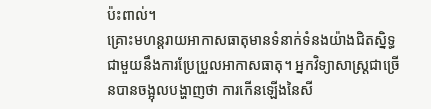ប៉ះពាល់។
គ្រោះមហន្តរាយអាកាសធាតុមានទំនាក់ទំនងយ៉ាងជិតស្និទ្ធជាមួយនឹងការប្រែប្រួលអាកាសធាតុ។ អ្នកវិទ្យាសាស្ត្រជាច្រើនបានចង្អុលបង្ហាញថា ការកើនឡើងនៃសី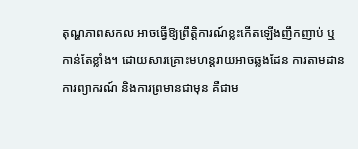តុណ្ហភាពសកល អាចធ្វើឱ្យព្រឹត្តិការណ៍ខ្លះកើតឡើងញឹកញាប់ ឬកាន់តែខ្លាំង។ ដោយសារគ្រោះមហន្តរាយអាចឆ្លងដែន ការតាមដាន ការព្យាករណ៍ និងការព្រមានជាមុន គឺជាម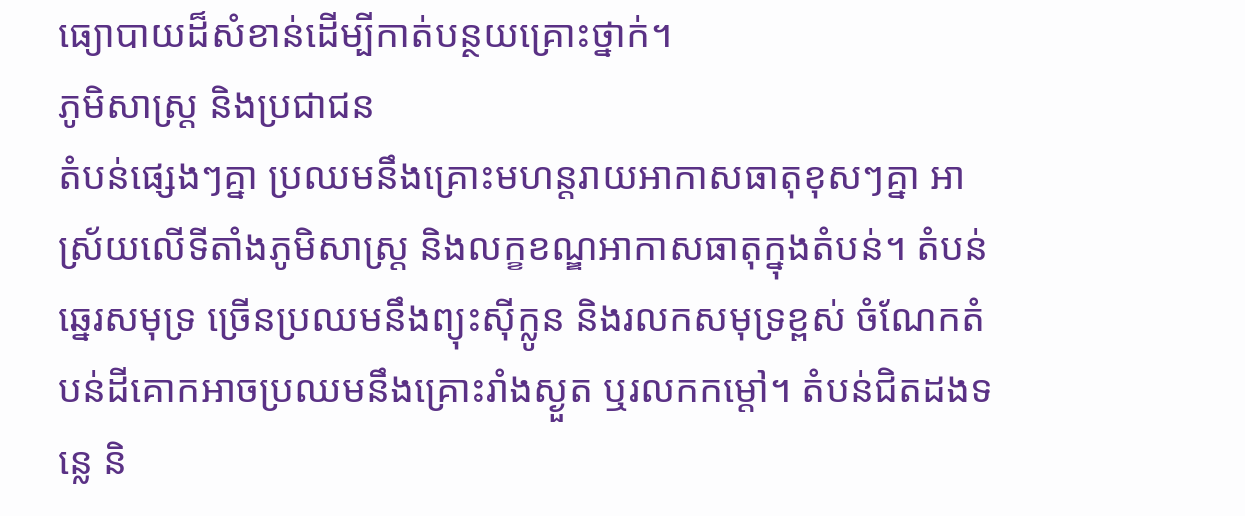ធ្យោបាយដ៏សំខាន់ដើម្បីកាត់បន្ថយគ្រោះថ្នាក់។
ភូមិសាស្ត្រ និងប្រជាជន
តំបន់ផ្សេងៗគ្នា ប្រឈមនឹងគ្រោះមហន្តរាយអាកាសធាតុខុសៗគ្នា អាស្រ័យលើទីតាំងភូមិសាស្ត្រ និងលក្ខខណ្ឌអាកាសធាតុក្នុងតំបន់។ តំបន់ឆ្នេរសមុទ្រ ច្រើនប្រឈមនឹងព្យុះស៊ីក្លូន និងរលកសមុទ្រខ្ពស់ ចំណែកតំបន់ដីគោកអាចប្រឈមនឹងគ្រោះរាំងស្ងួត ឬរលកកម្តៅ។ តំបន់ជិតដងទន្លេ និ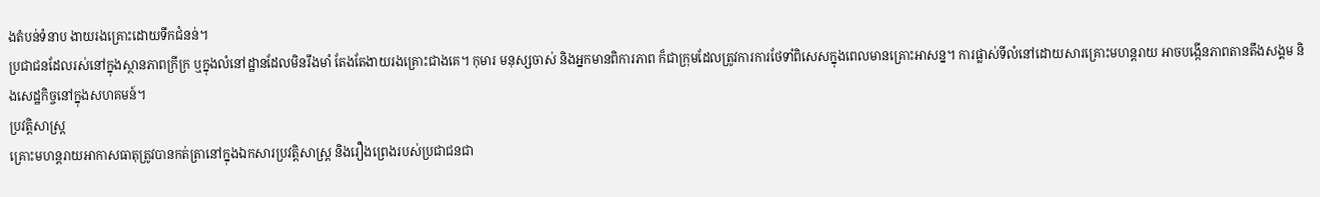ងតំបន់ទំនាប ងាយរងគ្រោះដោយទឹកជំនន់។
ប្រជាជនដែលរស់នៅក្នុងស្ថានភាពក្រីក្រ ឬក្នុងលំនៅដ្ឋានដែលមិនរឹងមាំ តែងតែងាយរងគ្រោះជាងគេ។ កុមារ មនុស្សចាស់ និងអ្នកមានពិការភាព ក៏ជាក្រុមដែលត្រូវការការថែទាំពិសេសក្នុងពេលមានគ្រោះអាសន្ន។ ការផ្លាស់ទីលំនៅដោយសារគ្រោះមហន្តរាយ អាចបង្កើនភាពតានតឹងសង្គម និងសេដ្ឋកិច្ចនៅក្នុងសហគមន៍។
ប្រវត្តិសាស្ត្រ
គ្រោះមហន្តរាយអាកាសធាតុត្រូវបានកត់ត្រានៅក្នុងឯកសារប្រវត្តិសាស្ត្រ និងរឿងព្រេងរបស់ប្រជាជនជា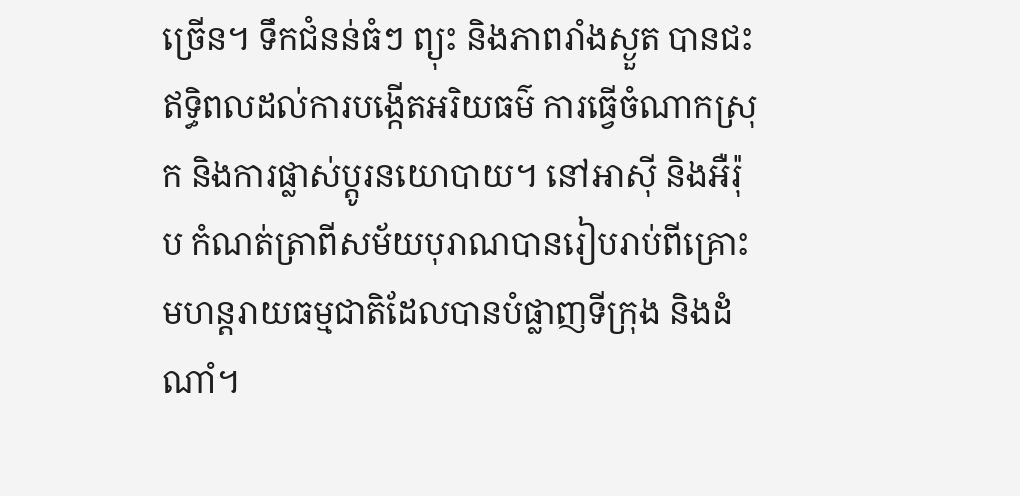ច្រើន។ ទឹកជំនន់ធំៗ ព្យុះ និងភាពរាំងស្ងួត បានជះឥទ្ធិពលដល់ការបង្កើតអរិយធម៌ ការធ្វើចំណាកស្រុក និងការផ្លាស់ប្តូរនយោបាយ។ នៅអាស៊ី និងអឺរ៉ុប កំណត់ត្រាពីសម័យបុរាណបានរៀបរាប់ពីគ្រោះមហន្តរាយធម្មជាតិដែលបានបំផ្លាញទីក្រុង និងដំណាំ។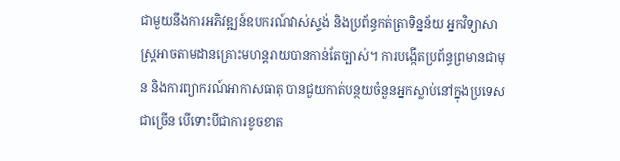ជាមួយនឹងការអភិវឌ្ឍន៍ឧបករណ៍វាស់ស្ទង់ និងប្រព័ន្ធកត់ត្រាទិន្នន័យ អ្នកវិទ្យាសាស្ត្រអាចតាមដានគ្រោះមហន្តរាយបានកាន់តែច្បាស់។ ការបង្កើតប្រព័ន្ធព្រមានជាមុន និងការព្យាករណ៍អាកាសធាតុ បានជួយកាត់បន្ថយចំនួនអ្នកស្លាប់នៅក្នុងប្រទេសជាច្រើន បើទោះបីជាការខូចខាត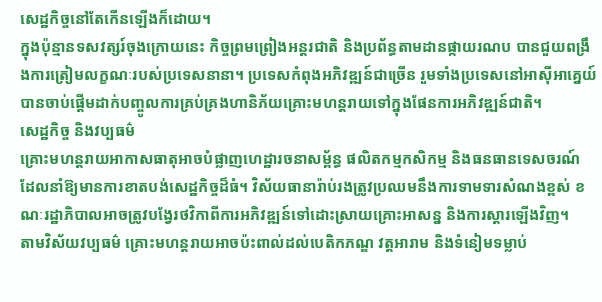សេដ្ឋកិច្ចនៅតែកើនឡើងក៏ដោយ។
ក្នុងប៉ុន្មានទសវត្សរ៍ចុងក្រោយនេះ កិច្ចព្រមព្រៀងអន្តរជាតិ និងប្រព័ន្ធតាមដានផ្កាយរណប បានជួយពង្រឹងការត្រៀមលក្ខណៈរបស់ប្រទេសនានា។ ប្រទេសកំពុងអភិវឌ្ឍន៍ជាច្រើន រួមទាំងប្រទេសនៅអាស៊ីអាគ្នេយ៍ បានចាប់ផ្តើមដាក់បញ្ចូលការគ្រប់គ្រងហានិភ័យគ្រោះមហន្តរាយទៅក្នុងផែនការអភិវឌ្ឍន៍ជាតិ។
សេដ្ឋកិច្ច និងវប្បធម៌
គ្រោះមហន្តរាយអាកាសធាតុអាចបំផ្លាញហេដ្ឋារចនាសម្ព័ន្ធ ផលិតកម្មកសិកម្ម និងធនធានទេសចរណ៍ ដែលនាំឱ្យមានការខាតបង់សេដ្ឋកិច្ចដ៏ធំ។ វិស័យធានារ៉ាប់រងត្រូវប្រឈមនឹងការទាមទារសំណងខ្ពស់ ខណៈរដ្ឋាភិបាលអាចត្រូវបង្វែរថវិកាពីការអភិវឌ្ឍន៍ទៅដោះស្រាយគ្រោះអាសន្ន និងការស្តារឡើងវិញ។
តាមវិស័យវប្បធម៌ គ្រោះមហន្តរាយអាចប៉ះពាល់ដល់បេតិកភណ្ឌ វត្តអារាម និងទំនៀមទម្លាប់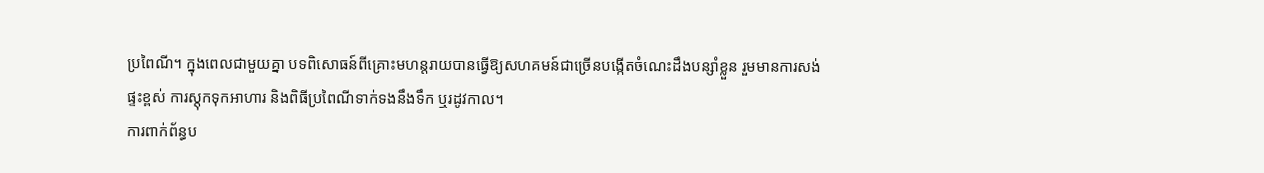ប្រពៃណី។ ក្នុងពេលជាមួយគ្នា បទពិសោធន៍ពីគ្រោះមហន្តរាយបានធ្វើឱ្យសហគមន៍ជាច្រើនបង្កើតចំណេះដឹងបន្សាំខ្លួន រួមមានការសង់ផ្ទះខ្ពស់ ការស្តុកទុកអាហារ និងពិធីប្រពៃណីទាក់ទងនឹងទឹក ឬរដូវកាល។
ការពាក់ព័ន្ធប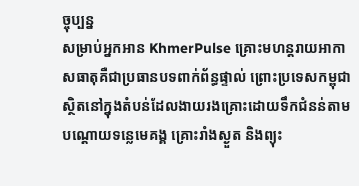ច្ចុប្បន្ន
សម្រាប់អ្នកអាន KhmerPulse គ្រោះមហន្តរាយអាកាសធាតុគឺជាប្រធានបទពាក់ព័ន្ធផ្ទាល់ ព្រោះប្រទេសកម្ពុជាស្ថិតនៅក្នុងតំបន់ដែលងាយរងគ្រោះដោយទឹកជំនន់តាមបណ្តោយទន្លេមេគង្គ គ្រោះរាំងស្ងួត និងព្យុះ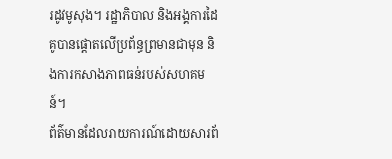រដូវមូសុង។ រដ្ឋាភិបាល និងអង្គការដៃគូបានផ្តោតលើប្រព័ន្ធព្រមានជាមុន និងការកសាងភាពធន់របស់សហគមន៍។
ព័ត៌មានដែលរាយការណ៍ដោយសារព័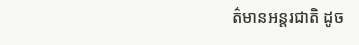ត៌មានអន្តរជាតិ ដូច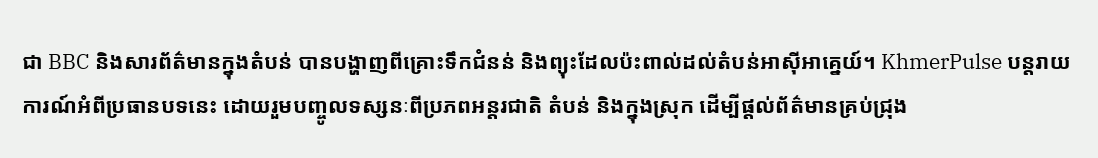ជា BBC និងសារព័ត៌មានក្នុងតំបន់ បានបង្ហាញពីគ្រោះទឹកជំនន់ និងព្យុះដែលប៉ះពាល់ដល់តំបន់អាស៊ីអាគ្នេយ៍។ KhmerPulse បន្តរាយការណ៍អំពីប្រធានបទនេះ ដោយរួមបញ្ចូលទស្សនៈពីប្រភពអន្តរជាតិ តំបន់ និងក្នុងស្រុក ដើម្បីផ្តល់ព័ត៌មានគ្រប់ជ្រុង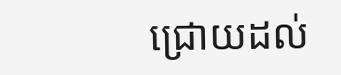ជ្រោយដល់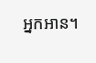អ្នកអាន។